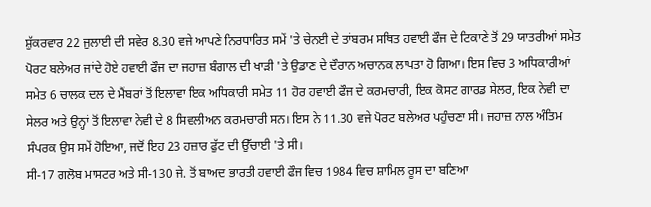ਸ਼ੁੱਕਰਵਾਰ 22 ਜੁਲਾਈ ਦੀ ਸਵੇਰ 8.30 ਵਜੇ ਆਪਣੇ ਨਿਰਧਾਰਿਤ ਸਮੇਂ 'ਤੇ ਚੇਨਈ ਦੇ ਤਾਂਬਰਮ ਸਥਿਤ ਹਵਾਈ ਫੌਜ ਦੇ ਟਿਕਾਣੇ ਤੋਂ 29 ਯਾਤਰੀਆਂ ਸਮੇਤ ਪੋਰਟ ਬਲੇਅਰ ਜਾਂਦੇ ਹੋਏ ਹਵਾਈ ਫੌਜ ਦਾ ਜਹਾਜ਼ ਬੰਗਾਲ ਦੀ ਖਾੜੀ 'ਤੇ ਉਡਾਣ ਦੇ ਦੌਰਾਨ ਅਚਾਨਕ ਲਾਪਤਾ ਹੋ ਗਿਆ। ਇਸ ਵਿਚ 3 ਅਧਿਕਾਰੀਆਂ ਸਮੇਤ 6 ਚਾਲਕ ਦਲ ਦੇ ਮੈਂਬਰਾਂ ਤੋਂ ਇਲਾਵਾ ਇਕ ਅਧਿਕਾਰੀ ਸਮੇਤ 11 ਹੋਰ ਹਵਾਈ ਫੌਜ ਦੇ ਕਰਮਚਾਰੀ, ਇਕ ਕੋਸਟ ਗਾਰਡ ਸੇਲਰ, ਇਕ ਨੇਵੀ ਦਾ ਸੇਲਰ ਅਤੇ ਉਨ੍ਹਾਂ ਤੋਂ ਇਲਾਵਾ ਨੇਵੀ ਦੇ 8 ਸਿਵਲੀਅਨ ਕਰਮਚਾਰੀ ਸਨ। ਇਸ ਨੇ 11.30 ਵਜੇ ਪੋਰਟ ਬਲੇਅਰ ਪਹੁੰਚਣਾ ਸੀ। ਜਹਾਜ਼ ਨਾਲ ਅੰਤਿਮ ਸੰਪਰਕ ਉਸ ਸਮੇਂ ਹੋਇਆ, ਜਦੋਂ ਇਹ 23 ਹਜ਼ਾਰ ਫੁੱਟ ਦੀ ਉੱਚਾਈ 'ਤੇ ਸੀ।
ਸੀ-17 ਗਲੋਬ ਮਾਸਟਰ ਅਤੇ ਸੀ-130 ਜੇ. ਤੋਂ ਬਾਅਦ ਭਾਰਤੀ ਹਵਾਈ ਫੌਜ ਵਿਚ 1984 ਵਿਚ ਸ਼ਾਮਿਲ ਰੂਸ ਦਾ ਬਣਿਆ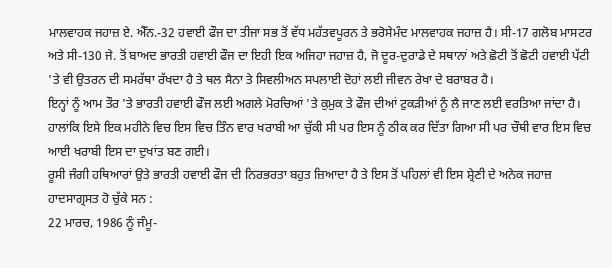ਮਾਲਵਾਹਕ ਜਹਾਜ਼ ਏ. ਐੱਨ.-32 ਹਵਾਈ ਫੌਜ ਦਾ ਤੀਜਾ ਸਭ ਤੋਂ ਵੱਧ ਮਹੱਤਵਪੂਰਨ ਤੇ ਭਰੋਸੇਮੰਦ ਮਾਲਵਾਹਕ ਜਹਾਜ਼ ਹੈ। ਸੀ-17 ਗਲੋਬ ਮਾਸਟਰ ਅਤੇ ਸੀ-130 ਜੇ. ਤੋਂ ਬਾਅਦ ਭਾਰਤੀ ਹਵਾਈ ਫੌਜ ਦਾ ਇਹੀ ਇਕ ਅਜਿਹਾ ਜਹਾਜ਼ ਹੈ, ਜੋ ਦੂਰ-ਦੁਰਾਡੇ ਦੇ ਸਥਾਨਾਂ ਅਤੇ ਛੋਟੀ ਤੋਂ ਛੋਟੀ ਹਵਾਈ ਪੱਟੀ 'ਤੇ ਵੀ ਉਤਰਨ ਦੀ ਸਮਰੱਥਾ ਰੱਖਦਾ ਹੈ ਤੇ ਥਲ ਸੈਨਾ ਤੇ ਸਿਵਲੀਅਨ ਸਪਲਾਈ ਦੋਹਾਂ ਲਈ ਜੀਵਨ ਰੇਖਾ ਦੇ ਬਰਾਬਰ ਹੈ।
ਇਨ੍ਹਾਂ ਨੂੰ ਆਮ ਤੌਰ 'ਤੇ ਭਾਰਤੀ ਹਵਾਈ ਫੌਜ ਲਈ ਅਗਲੇ ਮੋਰਚਿਆਂ 'ਤੇ ਕੁਮੁਕ ਤੇ ਫੌਜ ਦੀਆਂ ਟੁਕੜੀਆਂ ਨੂੰ ਲੈ ਜਾਣ ਲਈ ਵਰਤਿਆ ਜਾਂਦਾ ਹੈ। ਹਾਲਾਂਕਿ ਇਸੇ ਇਕ ਮਹੀਨੇ ਵਿਚ ਇਸ ਵਿਚ ਤਿੰਨ ਵਾਰ ਖਰਾਬੀ ਆ ਚੁੱਕੀ ਸੀ ਪਰ ਇਸ ਨੂੰ ਠੀਕ ਕਰ ਦਿੱਤਾ ਗਿਆ ਸੀ ਪਰ ਚੌਥੀ ਵਾਰ ਇਸ ਵਿਚ ਆਈ ਖਰਾਬੀ ਇਸ ਦਾ ਦੁਖਾਂਤ ਬਣ ਗਈ।
ਰੂਸੀ ਜੰਗੀ ਹਥਿਆਰਾਂ ਉਤੇ ਭਾਰਤੀ ਹਵਾਈ ਫੌਜ ਦੀ ਨਿਰਭਰਤਾ ਬਹੁਤ ਜ਼ਿਆਦਾ ਹੈ ਤੇ ਇਸ ਤੋਂ ਪਹਿਲਾਂ ਵੀ ਇਸ ਸ਼੍ਰੇਣੀ ਦੇ ਅਨੇਕ ਜਹਾਜ਼ ਹਾਦਸਾਗ੍ਰਸਤ ਹੋ ਚੁੱਕੇ ਸਨ :
22 ਮਾਰਚ, 1986 ਨੂੰ ਜੰਮੂ-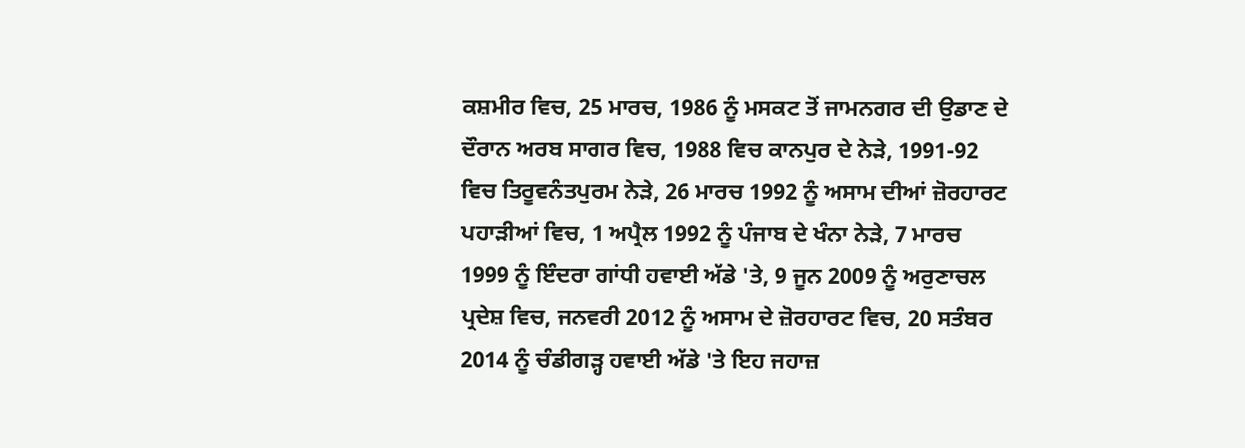ਕਸ਼ਮੀਰ ਵਿਚ, 25 ਮਾਰਚ, 1986 ਨੂੰ ਮਸਕਟ ਤੋਂ ਜਾਮਨਗਰ ਦੀ ਉਡਾਣ ਦੇ ਦੌਰਾਨ ਅਰਬ ਸਾਗਰ ਵਿਚ, 1988 ਵਿਚ ਕਾਨਪੁਰ ਦੇ ਨੇੜੇ, 1991-92 ਵਿਚ ਤਿਰੂਵਨੰਤਪੁਰਮ ਨੇੜੇ, 26 ਮਾਰਚ 1992 ਨੂੰ ਅਸਾਮ ਦੀਆਂ ਜ਼ੋਰਹਾਰਟ ਪਹਾੜੀਆਂ ਵਿਚ, 1 ਅਪ੍ਰੈਲ 1992 ਨੂੰ ਪੰਜਾਬ ਦੇ ਖੰਨਾ ਨੇੜੇ, 7 ਮਾਰਚ 1999 ਨੂੰ ਇੰਦਰਾ ਗਾਂਧੀ ਹਵਾਈ ਅੱਡੇ 'ਤੇ, 9 ਜੂਨ 2009 ਨੂੰ ਅਰੁਣਾਚਲ ਪ੍ਰਦੇਸ਼ ਵਿਚ, ਜਨਵਰੀ 2012 ਨੂੰ ਅਸਾਮ ਦੇ ਜ਼ੋਰਹਾਰਟ ਵਿਚ, 20 ਸਤੰਬਰ 2014 ਨੂੰ ਚੰਡੀਗੜ੍ਹ ਹਵਾਈ ਅੱਡੇ 'ਤੇ ਇਹ ਜਹਾਜ਼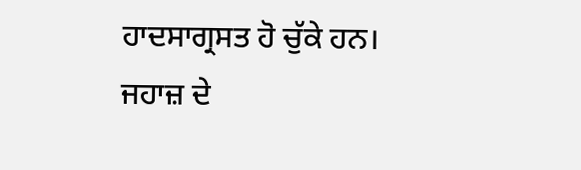ਹਾਦਸਾਗ੍ਰਸਤ ਹੋ ਚੁੱਕੇ ਹਨ।
ਜਹਾਜ਼ ਦੇ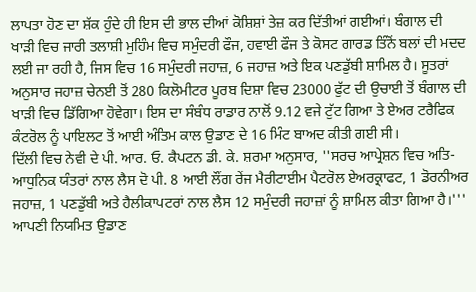ਲਾਪਤਾ ਹੋਣ ਦਾ ਸ਼ੱਕ ਹੁੰਦੇ ਹੀ ਇਸ ਦੀ ਭਾਲ ਦੀਆਂ ਕੋਸ਼ਿਸ਼ਾਂ ਤੇਜ਼ ਕਰ ਦਿੱਤੀਆਂ ਗਈਆਂ। ਬੰਗਾਲ ਦੀ ਖਾੜੀ ਵਿਚ ਜਾਰੀ ਤਲਾਸ਼ੀ ਮੁਹਿੰਮ ਵਿਚ ਸਮੁੰਦਰੀ ਫੌਜ, ਹਵਾਈ ਫੌਜ ਤੇ ਕੋਸਟ ਗਾਰਡ ਤਿੰਨੋਂ ਬਲਾਂ ਦੀ ਮਦਦ ਲਈ ਜਾ ਰਹੀ ਹੈ, ਜਿਸ ਵਿਚ 16 ਸਮੁੰਦਰੀ ਜਹਾਜ਼, 6 ਜਹਾਜ਼ ਅਤੇ ਇਕ ਪਣਡੁੱਬੀ ਸ਼ਾਮਿਲ ਹੈ। ਸੂਤਰਾਂ ਅਨੁਸਾਰ ਜਹਾਜ਼ ਚੇਨਈ ਤੋਂ 280 ਕਿਲੋਮੀਟਰ ਪੂਰਬ ਦਿਸ਼ਾ ਵਿਚ 23000 ਫੁੱਟ ਦੀ ਉਚਾਈ ਤੋਂ ਬੰਗਾਲ ਦੀ ਖਾੜੀ ਵਿਚ ਡਿੱਗਿਆ ਹੋਵੇਗਾ। ਇਸ ਦਾ ਸੰਬੰਧ ਰਾਡਾਰ ਨਾਲੋਂ 9.12 ਵਜੇ ਟੁੱਟ ਗਿਆ ਤੇ ਏਅਰ ਟਰੈਫਿਕ ਕੰਟਰੋਲ ਨੂੰ ਪਾਇਲਟ ਤੋਂ ਆਈ ਅੰਤਿਮ ਕਾਲ ਉਡਾਣ ਦੇ 16 ਮਿੰਟ ਬਾਅਦ ਕੀਤੀ ਗਈ ਸੀ।
ਦਿੱਲੀ ਵਿਚ ਨੇਵੀ ਦੇ ਪੀ. ਆਰ. ਓ. ਕੈਪਟਨ ਡੀ. ਕੇ. ਸ਼ਰਮਾ ਅਨੁਸਾਰ, ''ਸਰਚ ਆਪ੍ਰੇਸ਼ਨ ਵਿਚ ਅਤਿ-ਆਧੁਨਿਕ ਯੰਤਰਾਂ ਨਾਲ ਲੈਸ ਦੋ ਪੀ. 8 ਆਈ ਲੌਂਗ ਰੇਂਜ ਮੈਰੀਟਾਈਮ ਪੈਟਰੋਲ ਏਅਰਕ੍ਰਾਫਟ, 1 ਡੋਰਨੀਅਰ ਜਹਾਜ਼, 1 ਪਣਡੁੱਬੀ ਅਤੇ ਹੈਲੀਕਾਪਟਰਾਂ ਨਾਲ ਲੈਸ 12 ਸਮੁੰਦਰੀ ਜਹਾਜ਼ਾਂ ਨੂੰ ਸ਼ਾਮਿਲ ਕੀਤਾ ਗਿਆ ਹੈ।'''
ਆਪਣੀ ਨਿਯਮਿਤ ਉਡਾਣ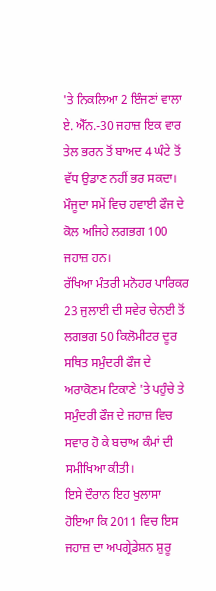'ਤੇ ਨਿਕਲਿਆ 2 ਇੰਜਣਾਂ ਵਾਲਾ ਏ. ਐੱਨ.-30 ਜਹਾਜ਼ ਇਕ ਵਾਰ ਤੇਲ ਭਰਨ ਤੋਂ ਬਾਅਦ 4 ਘੰਟੇ ਤੋਂ ਵੱਧ ਉਡਾਣ ਨਹੀਂ ਭਰ ਸਕਦਾ। ਮੌਜੂਦਾ ਸਮੇਂ ਵਿਚ ਹਵਾਈ ਫੌਜ ਦੇ ਕੋਲ ਅਜਿਹੇ ਲਗਭਗ 100 ਜਹਾਜ਼ ਹਨ।
ਰੱਖਿਆ ਮੰਤਰੀ ਮਨੋਹਰ ਪਾਰਿਕਰ 23 ਜੁਲਾਈ ਦੀ ਸਵੇਰ ਚੇਨਈ ਤੋਂ ਲਗਭਗ 50 ਕਿਲੋਮੀਟਰ ਦੂਰ ਸਥਿਤ ਸਮੁੰਦਰੀ ਫੌਜ ਦੇ ਅਰਾਕੋਣਮ ਟਿਕਾਣੇ 'ਤੇ ਪਹੁੰਚੇ ਤੇ ਸਮੁੰਦਰੀ ਫੌਜ ਦੇ ਜਹਾਜ਼ ਵਿਚ ਸਵਾਰ ਹੋ ਕੇ ਬਚਾਅ ਕੰਮਾਂ ਦੀ ਸਮੀਖਿਆ ਕੀਤੀ।
ਇਸੇ ਦੌਰਾਨ ਇਹ ਖੁਲਾਸਾ ਹੋਇਆ ਕਿ 2011 ਵਿਚ ਇਸ ਜਹਾਜ਼ ਦਾ ਅਪਗ੍ਰੇਡੇਸ਼ਨ ਸ਼ੁਰੂ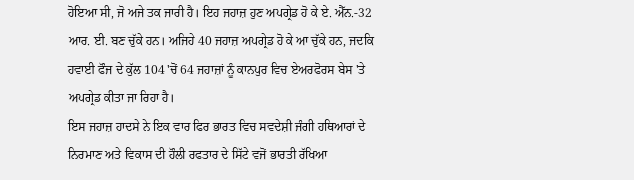ਹੋਇਆ ਸੀ, ਜੋ ਅਜੇ ਤਕ ਜਾਰੀ ਹੈ। ਇਹ ਜਹਾਜ਼ ਹੁਣ ਅਪਗ੍ਰੇਡ ਹੋ ਕੇ ਏ. ਐੱਨ.-32 ਆਰ. ਈ. ਬਣ ਚੁੱਕੇ ਹਨ। ਅਜਿਹੇ 40 ਜਹਾਜ਼ ਅਪਗ੍ਰੇਡ ਹੋ ਕੇ ਆ ਚੁੱਕੇ ਹਨ, ਜਦਕਿ ਹਵਾਈ ਫੌਜ ਦੇ ਕੁੱਲ 104 'ਚੋਂ 64 ਜਹਾਜ਼ਾਂ ਨੂੰ ਕਾਨਪੁਰ ਵਿਚ ਏਅਰਫੋਰਸ ਬੇਸ 'ਤੇ ਅਪਗ੍ਰੇਡ ਕੀਤਾ ਜਾ ਰਿਹਾ ਹੈ।
ਇਸ ਜਹਾਜ਼ ਹਾਦਸੇ ਨੇ ਇਕ ਵਾਰ ਫਿਰ ਭਾਰਤ ਵਿਚ ਸਵਦੇਸ਼ੀ ਜੰਗੀ ਹਥਿਆਰਾਂ ਦੇ ਨਿਰਮਾਣ ਅਤੇ ਵਿਕਾਸ ਦੀ ਹੌਲੀ ਰਫਤਾਰ ਦੇ ਸਿੱਟੇ ਵਜੋਂ ਭਾਰਤੀ ਰੱਖਿਆ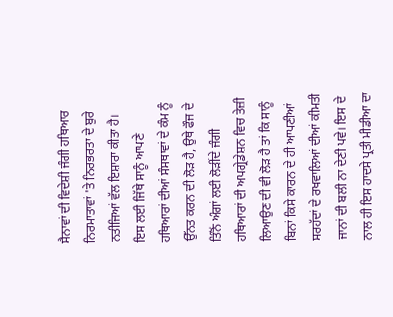ਸੈਨਾਵਾਂ ਦੀ ਵਿਦੇਸ਼ੀ ਜੰਗੀ ਹਥਿਆਰ ਨਿਰਮਾਤਾਵਾਂ 'ਤੇ ਨਿਰਭਰਤਾ ਦੇ ਬੁਰੇ ਨਤੀਜਿਆਂ ਵੱਲ ਇਸ਼ਾਰਾ ਕੀਤਾ ਹੈ।
ਇਸ ਲਈ ਜਿੱਥੇ ਸਾਨੂੰ ਆਪਣੇ ਹਥਿਆਰਾਂ ਦੀਆਂ ਸੰਸਥਾਵਾਂ ਦੇ ਕੰਮ ਨੂੰ ਉੱਨਤ ਕਰਨ ਦੀ ਲੋੜ ਹੈ, ਉਥੇ ਫੌਜ ਦੇ ਤਿੰਨੋਂ ਅੰਗਾਂ ਲਈ ਲੋੜੀਂਦੇ ਜੰਗੀ ਹਥਿਆਰਾਂ ਦੀ ਅਪਗ੍ਰੇਡੇਸ਼ਨ ਵਿਚ ਤੇਜ਼ੀ ਲਿਆਉਣ ਦੀ ਵੀ ਲੋੜ ਹੈ ਤਾਂ ਕਿ ਸਾਨੂੰ ਬਿਨਾਂ ਕਿਸੇ ਕਾਰਨ ਦੇ ਹੀ ਆਪਣੀਆਂ ਸਰਹੱਦਾਂ ਦੇ ਰਖਵਾਲਿਆਂ ਦੀਆਂ ਕੀਮਤੀ ਜਾਨਾਂ ਦੀ ਬਲੀ ਨਾ ਦੇਣੀ ਪਵੇ। ਇਸ ਦੇ ਨਾਲ ਹੀ ਇਸ ਹਾਦਸੇ ਪ੍ਰਤੀ ਮੀਡੀਆ ਦਾ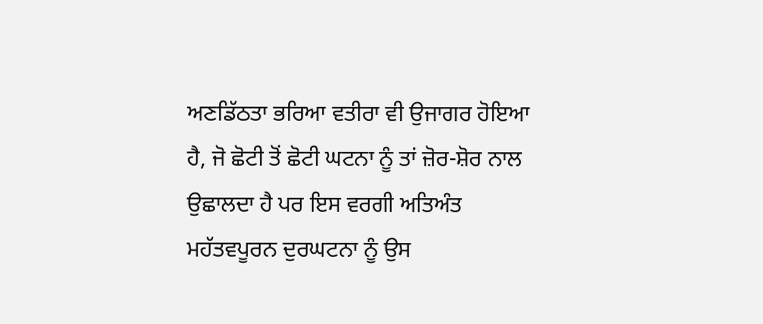ਅਣਡਿੱਠਤਾ ਭਰਿਆ ਵਤੀਰਾ ਵੀ ਉਜਾਗਰ ਹੋਇਆ ਹੈ, ਜੋ ਛੋਟੀ ਤੋਂ ਛੋਟੀ ਘਟਨਾ ਨੂੰ ਤਾਂ ਜ਼ੋਰ-ਸ਼ੋਰ ਨਾਲ ਉਛਾਲਦਾ ਹੈ ਪਰ ਇਸ ਵਰਗੀ ਅਤਿਅੰਤ ਮਹੱਤਵਪੂਰਨ ਦੁਰਘਟਨਾ ਨੂੰ ਉਸ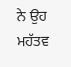ਨੇ ਉਹ ਮਹੱਤਵ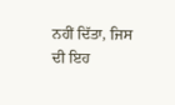ਨਹੀਂ ਦਿੱਤਾ, ਜਿਸ ਦੀ ਇਹ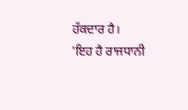ਹੱਕਦਾਰ ਹੈ।
'ਇਹ ਹੈ ਰਾਜਧਾਨੀ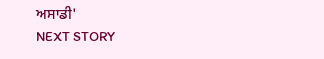ਅਸਾਡੀ'
NEXT STORY